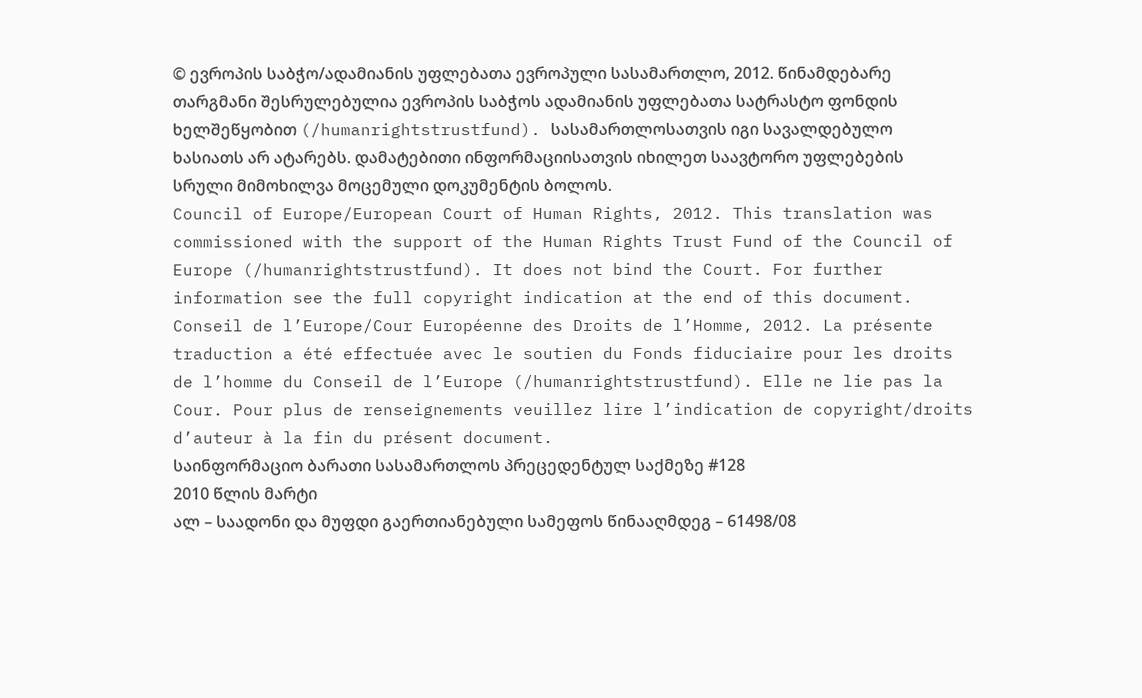© ევროპის საბჭო/ადამიანის უფლებათა ევროპული სასამართლო, 2012. წინამდებარე თარგმანი შესრულებულია ევროპის საბჭოს ადამიანის უფლებათა სატრასტო ფონდის ხელშეწყობით (/humanrightstrustfund). სასამართლოსათვის იგი სავალდებულო ხასიათს არ ატარებს. დამატებითი ინფორმაციისათვის იხილეთ საავტორო უფლებების სრული მიმოხილვა მოცემული დოკუმენტის ბოლოს.
Council of Europe/European Court of Human Rights, 2012. This translation was commissioned with the support of the Human Rights Trust Fund of the Council of Europe (/humanrightstrustfund). It does not bind the Court. For further information see the full copyright indication at the end of this document.
Conseil de l’Europe/Cour Européenne des Droits de l’Homme, 2012. La présente traduction a été effectuée avec le soutien du Fonds fiduciaire pour les droits de l’homme du Conseil de l’Europe (/humanrightstrustfund). Elle ne lie pas la Cour. Pour plus de renseignements veuillez lire l’indication de copyright/droits d’auteur à la fin du présent document.
საინფორმაციო ბარათი სასამართლოს პრეცედენტულ საქმეზე #128
2010 წლის მარტი
ალ – საადონი და მუფდი გაერთიანებული სამეფოს წინააღმდეგ – 61498/08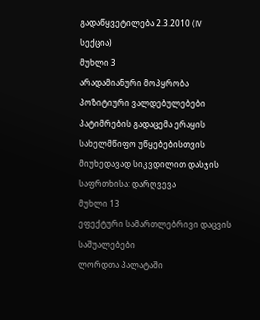გადაწყვეტილება 2.3.2010 (IV სექცია)
მუხლი 3
არადამიანური მოპყრობა
პოზიტიური ვალდებულებები
პატიმრების გადაცემა ერაყის სახელმწიფო უწყებებისთვის მიუხედავად სიკვდილით დასჯის საფრთხისა: დარღვევა
მუხლი 13
ეფექტური სამართლებრივი დაცვის საშუალებები
ლორდთა პალატაში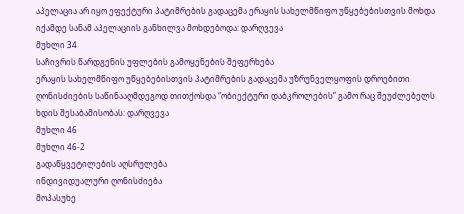აპელაცია არ იყო ეფექტური პატიმრების გადაცემა ერაყის სახელმწიფო უწყებებისთვის მოხდა იქამდე სანამ აპელაციის განხილვა მოხდებოდა: დარღვევა
მუხლი 34
საჩივრის წარდგენის უფლების გამოყენების შეფერხება
ერაყის სახელმწიფო უწყებებისთვის პატიმრების გადაცემა უზრუნველყოფის დროებითი ღონისძიების საწინააღმდეგოდ თითქოსდა “ობიექტური დაბკროლების” გამო რაც შეუძლებელს ხდის შესაბამისობას: დარღვევა
მუხლი 46
მუხლი 46-2
გადაწყვეტილების აღსრულება
ინდივიდუალური ღონისძიება
მოპასუხე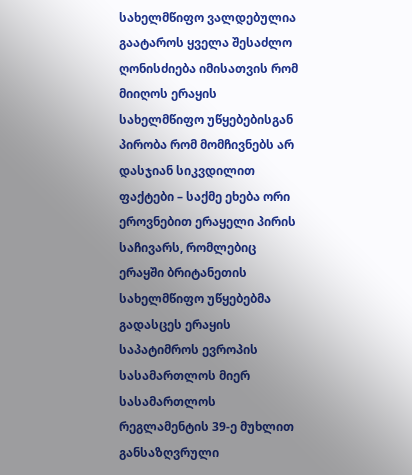სახელმწიფო ვალდებულია გაატაროს ყველა შესაძლო ღონისძიება იმისათვის რომ მიიღოს ერაყის სახელმწიფო უწყებებისგან პირობა რომ მომჩივნებს არ დასჯიან სიკვდილით
ფაქტები – საქმე ეხება ორი ეროვნებით ერაყელი პირის საჩივარს, რომლებიც ერაყში ბრიტანეთის სახელმწიფო უწყებებმა გადასცეს ერაყის საპატიმროს ევროპის სასამართლოს მიერ სასამართლოს რეგლამენტის 39-ე მუხლით განსაზღვრული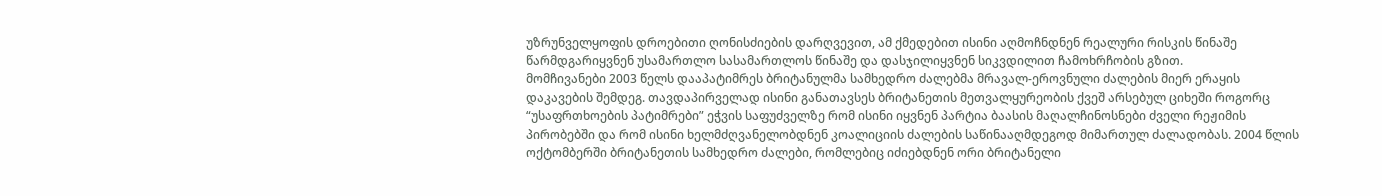უზრუნველყოფის დროებითი ღონისძიების დარღვევით, ამ ქმედებით ისინი აღმოჩნდნენ რეალური რისკის წინაშე წარმდგარიყვნენ უსამართლო სასამართლოს წინაშე და დასჯილიყვნენ სიკვდილით ჩამოხრჩობის გზით.
მომჩივანები 2003 წელს დააპატიმრეს ბრიტანულმა სამხედრო ძალებმა მრავალ-ეროვნული ძალების მიერ ერაყის დაკავების შემდეგ. თავდაპირველად ისინი განათავსეს ბრიტანეთის მეთვალყურეობის ქვეშ არსებულ ციხეში როგორც “უსაფრთხოების პატიმრები” ეჭვის საფუძველზე რომ ისინი იყვნენ პარტია ბაასის მაღალჩინოსნები ძველი რეჟიმის პირობებში და რომ ისინი ხელმძღვანელობდნენ კოალიციის ძალების საწინააღმდეგოდ მიმართულ ძალადობას. 2004 წლის ოქტომბერში ბრიტანეთის სამხედრო ძალები, რომლებიც იძიებდნენ ორი ბრიტანელი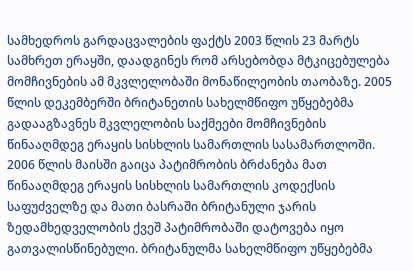სამხედროს გარდაცვალების ფაქტს 2003 წლის 23 მარტს სამხრეთ ერაყში, დაადგინეს რომ არსებობდა მტკიცებულება მომჩივნების ამ მკვლელობაში მონაწილეობის თაობაზე. 2005 წლის დეკემბერში ბრიტანეთის სახელმწიფო უწყებებმა გადააგზავნეს მკვლელობის საქმეები მომჩივნების წინააღმდეგ ერაყის სისხლის სამართლის სასამართლოში. 2006 წლის მაისში გაიცა პატიმრობის ბრძანება მათ წინააღმდეგ ერაყის სისხლის სამართლის კოდექსის საფუძველზე და მათი ბასრაში ბრიტანული ჯარის ზედამხედველობის ქვეშ პატიმრობაში დატოვება იყო გათვალისწინებული. ბრიტანულმა სახელმწიფო უწყებებმა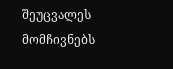შეუცვალეს მომჩივნებს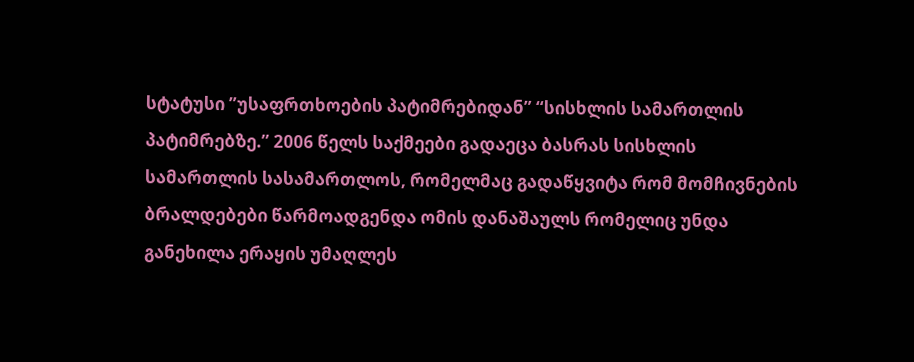სტატუსი ”უსაფრთხოების პატიმრებიდან” “სისხლის სამართლის პატიმრებზე.” 2006 წელს საქმეები გადაეცა ბასრას სისხლის სამართლის სასამართლოს, რომელმაც გადაწყვიტა რომ მომჩივნების ბრალდებები წარმოადგენდა ომის დანაშაულს რომელიც უნდა განეხილა ერაყის უმაღლეს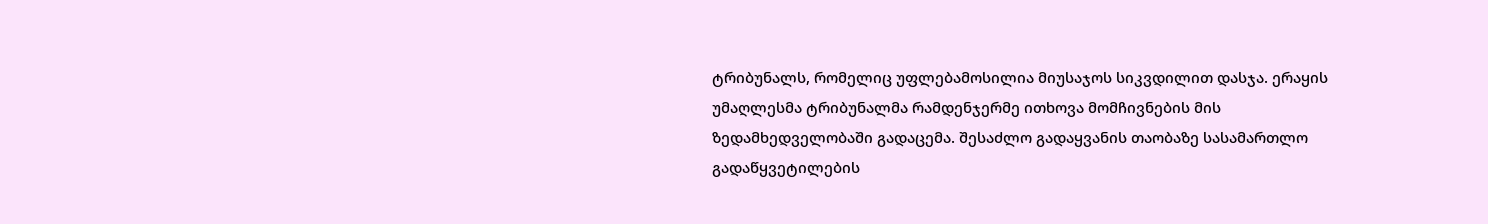ტრიბუნალს, რომელიც უფლებამოსილია მიუსაჯოს სიკვდილით დასჯა. ერაყის უმაღლესმა ტრიბუნალმა რამდენჯერმე ითხოვა მომჩივნების მის ზედამხედველობაში გადაცემა. შესაძლო გადაყვანის თაობაზე სასამართლო გადაწყვეტილების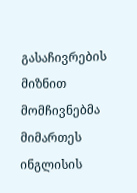გასაჩივრების მიზნით მომჩივნებმა მიმართეს ინგლისის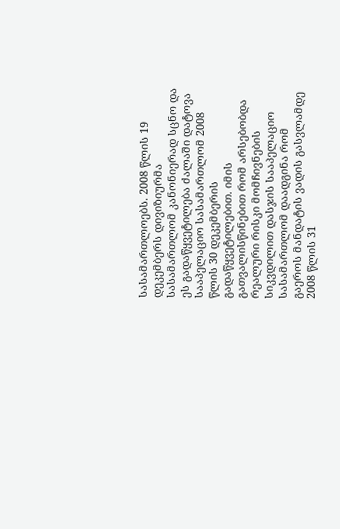სასამართლოებს. 2008 წლის 19 დეკემბერს დივიზიურმა სასამართლომ კანონიერად სცნო და ეს გადაწყვეტილება ძალაში დატოვა სააპელაციო სასამართლომ 2008 წლის 30 დეკემბერის გადაწყვეტილებით. იმის გათვალისწინებით რომ არსებობდა რეალური რისკი მომჩივნების სიკვდილით დასჯის სააპელაციო სასამართლომ დაადგინა რომ გაეროს მანდატის ვადის გასვლამდე 2008 წლის 31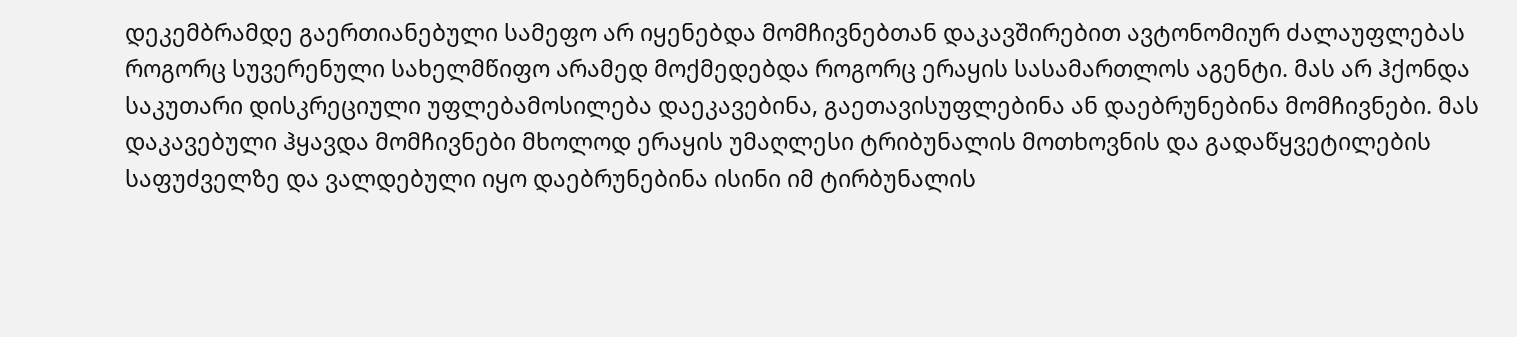დეკემბრამდე გაერთიანებული სამეფო არ იყენებდა მომჩივნებთან დაკავშირებით ავტონომიურ ძალაუფლებას როგორც სუვერენული სახელმწიფო არამედ მოქმედებდა როგორც ერაყის სასამართლოს აგენტი. მას არ ჰქონდა საკუთარი დისკრეციული უფლებამოსილება დაეკავებინა, გაეთავისუფლებინა ან დაებრუნებინა მომჩივნები. მას დაკავებული ჰყავდა მომჩივნები მხოლოდ ერაყის უმაღლესი ტრიბუნალის მოთხოვნის და გადაწყვეტილების საფუძველზე და ვალდებული იყო დაებრუნებინა ისინი იმ ტირბუნალის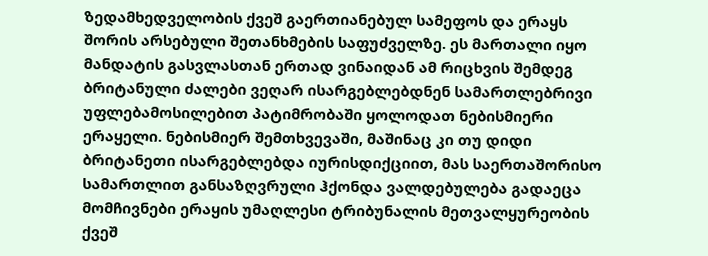ზედამხედველობის ქვეშ გაერთიანებულ სამეფოს და ერაყს შორის არსებული შეთანხმების საფუძველზე. ეს მართალი იყო მანდატის გასვლასთან ერთად ვინაიდან ამ რიცხვის შემდეგ ბრიტანული ძალები ვეღარ ისარგებლებდნენ სამართლებრივი უფლებამოსილებით პატიმრობაში ყოლოდათ ნებისმიერი ერაყელი. ნებისმიერ შემთხვევაში, მაშინაც კი თუ დიდი ბრიტანეთი ისარგებლებდა იურისდიქციით, მას საერთაშორისო სამართლით განსაზღვრული ჰქონდა ვალდებულება გადაეცა მომჩივნები ერაყის უმაღლესი ტრიბუნალის მეთვალყურეობის ქვეშ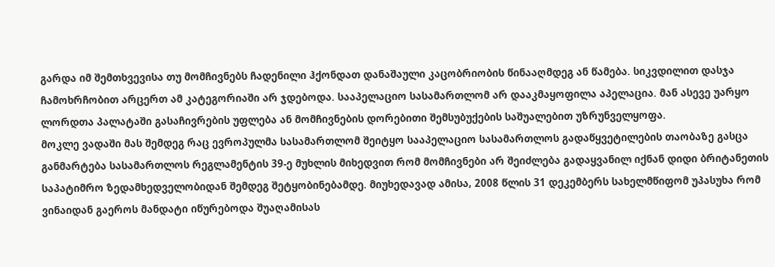გარდა იმ შემთხვევისა თუ მომჩივნებს ჩადენილი ჰქონდათ დანაშაული კაცობრიობის წინააღმდეგ ან წამება. სიკვდილით დასჯა ჩამოხრჩობით არცერთ ამ კატეგორიაში არ ჯდებოდა. სააპელაციო სასამართლომ არ დააკმაყოფილა აპელაცია. მან ასევე უარყო ლორდთა პალატაში გასაჩივრების უფლება ან მომჩივნების დორებითი შემსუბუქების საშუალებით უზრუნველყოფა.
მოკლე ვადაში მას შემდეგ რაც ევროპულმა სასამართლომ შეიტყო სააპელაციო სასამართლოს გადაწყვეტილების თაობაზე გასცა განმარტება სასამართლოს რეგლამენტის 39-ე მუხლის მიხედვით რომ მომჩივნები არ შეიძლება გადაყვანილ იქნან დიდი ბრიტანეთის საპატიმრო ზედამხედველობიდან შემდეგ შეტყობინებამდე. მიუხედავად ამისა, 2008 წლის 31 დეკემბერს სახელმწიფომ უპასუხა რომ ვინაიდან გაეროს მანდატი იწურებოდა შუაღამისას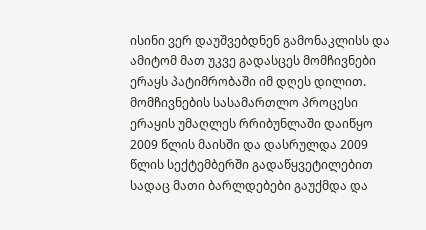ისინი ვერ დაუშვებდნენ გამონაკლისს და ამიტომ მათ უკვე გადასცეს მომჩივნები ერაყს პატიმრობაში იმ დღეს დილით. მომჩივნების სასამართლო პროცესი ერაყის უმაღლეს რრიბუნლაში დაიწყო 2009 წლის მაისში და დასრულდა 2009 წლის სექტემბერში გადაწყვეტილებით სადაც მათი ბარლდებები გაუქმდა და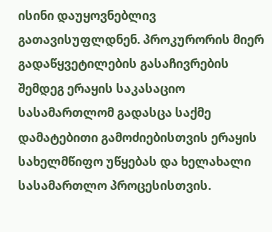ისინი დაუყოვნებლივ გათავისუფლდნენ. პროკურორის მიერ გადაწყვეტილების გასაჩივრების შემდეგ ერაყის საკასაციო სასამართლომ გადასცა საქმე დამატებითი გამოძიებისთვის ერაყის სახელმწიფო უწყებას და ხელახალი სასამართლო პროცესისთვის.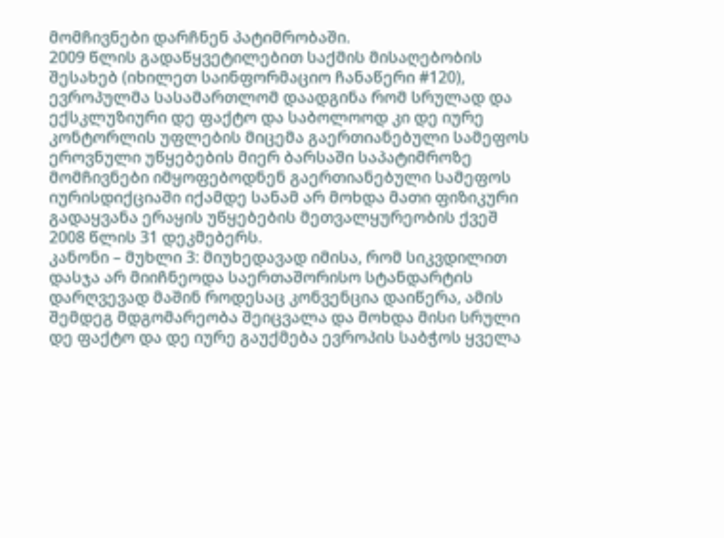მომჩივნები დარჩნენ პატიმრობაში.
2009 წლის გადაწყვეტილებით საქმის მისაღებობის შესახებ (იხილეთ საინფორმაციო ჩანაწერი #120), ევროპულმა სასამართლომ დაადგინა რომ სრულად და ექსკლუზიური დე ფაქტო და საბოლოოდ კი დე იურე კონტორლის უფლების მიცემა გაერთიანებული სამეფოს ეროვნული უწყებების მიერ ბარსაში საპატიმროზე მომჩივნები იმყოფებოდნენ გაერთიანებული სამეფოს იურისდიქციაში იქამდე სანამ არ მოხდა მათი ფიზიკური გადაყვანა ერაყის უწყებების მეთვალყურეობის ქვეშ 2008 წლის 31 დეკმებერს.
კანონი – მუხლი 3: მიუხედავად იმისა, რომ სიკვდილით დასჯა არ მიიჩნეოდა საერთაშორისო სტანდარტის დარღვევად მაშინ როდესაც კონვენცია დაიწერა, ამის შემდეგ მდგომარეობა შეიცვალა და მოხდა მისი სრული დე ფაქტო და დე იურე გაუქმება ევროპის საბჭოს ყველა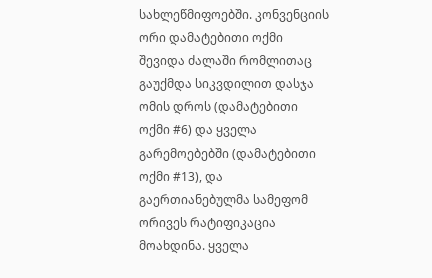სახლეწმიფოებში. კონვენციის ორი დამატებითი ოქმი შევიდა ძალაში რომლითაც გაუქმდა სიკვდილით დასჯა ომის დროს (დამატებითი ოქმი #6) და ყველა გარემოებებში (დამატებითი ოქმი #13), და გაერთიანებულმა სამეფომ ორივეს რატიფიკაცია მოახდინა. ყველა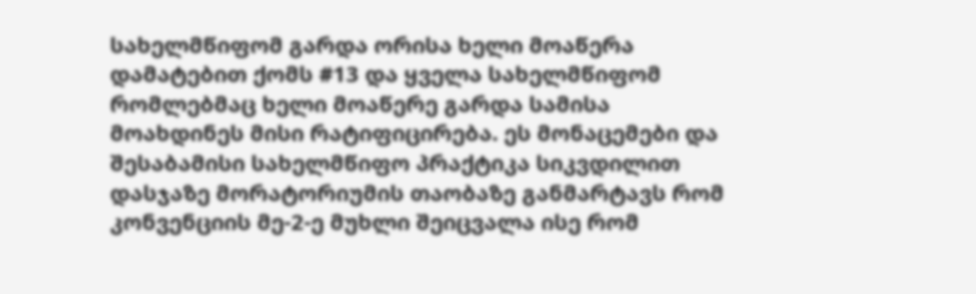სახელმწიფომ გარდა ორისა ხელი მოაწერა დამატებით ქომს #13 და ყველა სახელმწიფომ რომლებმაც ხელი მოაწერე გარდა სამისა მოახდინეს მისი რატიფიცირება. ეს მონაცემები და შესაბამისი სახელმწიფო პრაქტიკა სიკვდილით დასჯაზე მორატორიუმის თაობაზე განმარტავს რომ კონვენციის მე-2-ე მუხლი შეიცვალა ისე რომ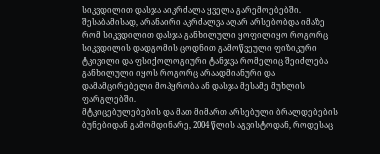სიკვდილით დასჯა აიკრძალა ყველა გარემოებებში. შესაბამისად, არანაირი აკრძალვა აღარ არსებობდა იმაზე რომ სიკვდილით დასჯა განხილული ყოფილიყო როგორც სიკვდილის დადგომის ცოდნით გამოწვეული ფიზიკური ტკივილი და ფსიქოლოგიური ტანჯვა რომელიც შეიძლება განხილული იყოს როგორც არაადმიანური და დამამცირებელი მოპყრობა ან დასჯა მესამე მუხლის ფარგლებში.
მტკიცებულებების და მათ მიმართ არსებული ბრალდებების ბუნებიდან გამომდინარე, 2004 წლის აგვისტოდან, როდესაც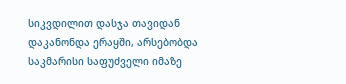სიკვდილით დასჯა თავიდან დაკანონდა ერაყში, არსებობდა საკმარისი საფუძველი იმაზე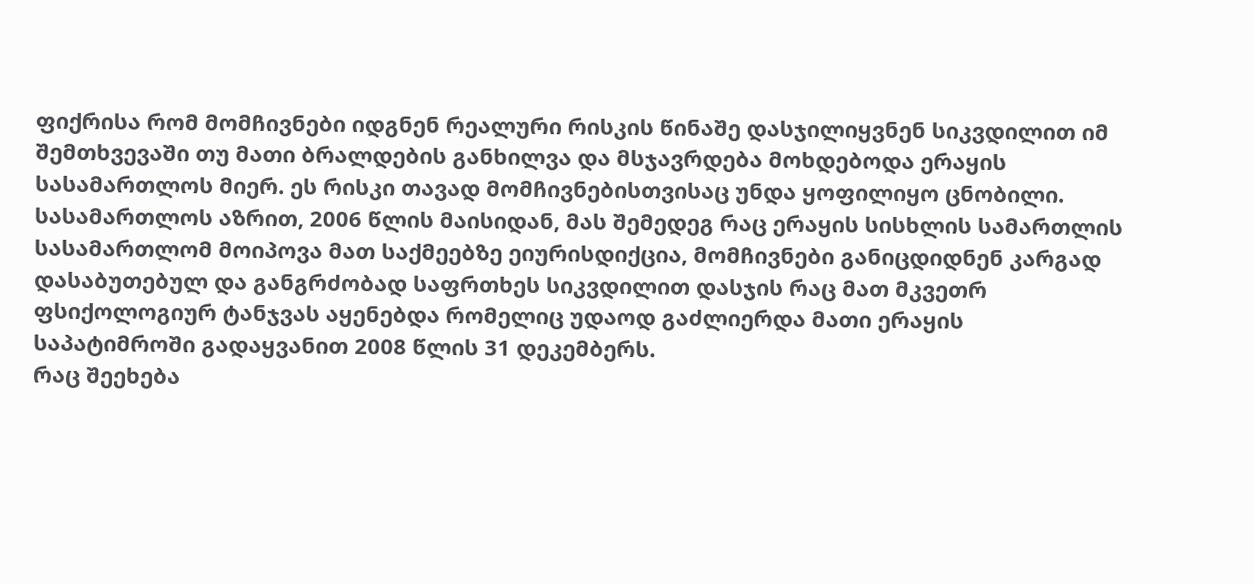ფიქრისა რომ მომჩივნები იდგნენ რეალური რისკის წინაშე დასჯილიყვნენ სიკვდილით იმ შემთხვევაში თუ მათი ბრალდების განხილვა და მსჯავრდება მოხდებოდა ერაყის სასამართლოს მიერ. ეს რისკი თავად მომჩივნებისთვისაც უნდა ყოფილიყო ცნობილი. სასამართლოს აზრით, 2006 წლის მაისიდან, მას შემედეგ რაც ერაყის სისხლის სამართლის სასამართლომ მოიპოვა მათ საქმეებზე ეიურისდიქცია, მომჩივნები განიცდიდნენ კარგად დასაბუთებულ და განგრძობად საფრთხეს სიკვდილით დასჯის რაც მათ მკვეთრ ფსიქოლოგიურ ტანჯვას აყენებდა რომელიც უდაოდ გაძლიერდა მათი ერაყის საპატიმროში გადაყვანით 2008 წლის 31 დეკემბერს.
რაც შეეხება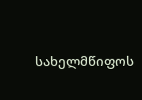სახელმწიფოს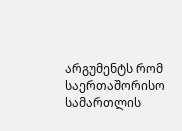არგუმენტს რომ საერთაშორისო სამართლის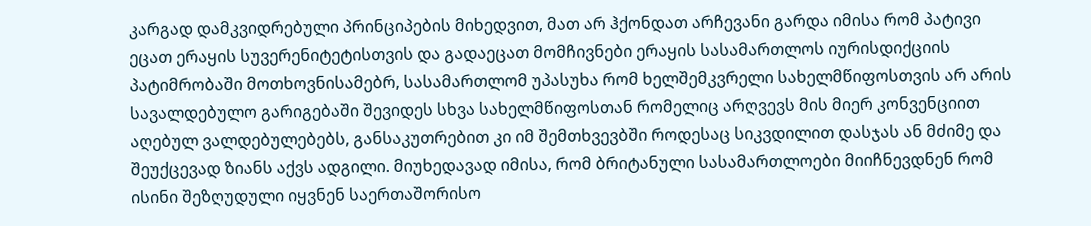კარგად დამკვიდრებული პრინციპების მიხედვით, მათ არ ჰქონდათ არჩევანი გარდა იმისა რომ პატივი ეცათ ერაყის სუვერენიტეტისთვის და გადაეცათ მომჩივნები ერაყის სასამართლოს იურისდიქციის პატიმრობაში მოთხოვნისამებრ, სასამართლომ უპასუხა რომ ხელშემკვრელი სახელმწიფოსთვის არ არის სავალდებულო გარიგებაში შევიდეს სხვა სახელმწიფოსთან რომელიც არღვევს მის მიერ კონვენციით აღებულ ვალდებულებებს, განსაკუთრებით კი იმ შემთხვევბში როდესაც სიკვდილით დასჯას ან მძიმე და შეუქცევად ზიანს აქვს ადგილი. მიუხედავად იმისა, რომ ბრიტანული სასამართლოები მიიჩნევდნენ რომ ისინი შეზღუდული იყვნენ საერთაშორისო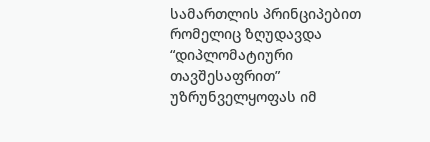სამართლის პრინციპებით რომელიც ზღუდავდა “დიპლომატიური თავშესაფრით” უზრუნველყოფას იმ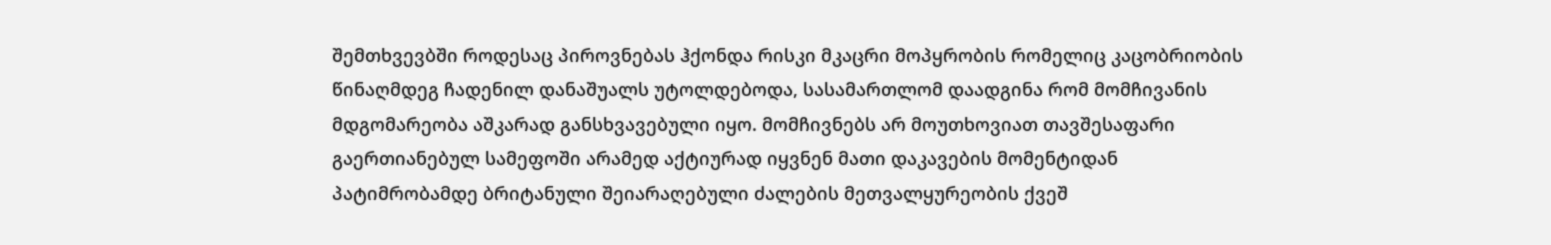შემთხვევბში როდესაც პიროვნებას ჰქონდა რისკი მკაცრი მოპყრობის რომელიც კაცობრიობის წინაღმდეგ ჩადენილ დანაშუალს უტოლდებოდა, სასამართლომ დაადგინა რომ მომჩივანის მდგომარეობა აშკარად განსხვავებული იყო. მომჩივნებს არ მოუთხოვიათ თავშესაფარი გაერთიანებულ სამეფოში არამედ აქტიურად იყვნენ მათი დაკავების მომენტიდან პატიმრობამდე ბრიტანული შეიარაღებული ძალების მეთვალყურეობის ქვეშ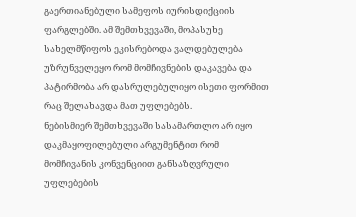გაერთიანებული სამეფოს იურისდიქციის ფარგლებში. ამ შემთხვევაში, მოპასუხე სახელმწიფოს ეკისრებოდა ვალდებულება უზრუნველეყო რომ მომჩივნების დაკავება და პატირმობა არ დასრულებულიყო ისეთი ფორმით რაც შელახავდა მათ უფლებებს.
ნებისმიერ შემთხვევაში სასამართლო არ იყო დაკმაყოფილებული არგუმენტით რომ მომჩივანის კონვენციით განსაზღვრული უფლებების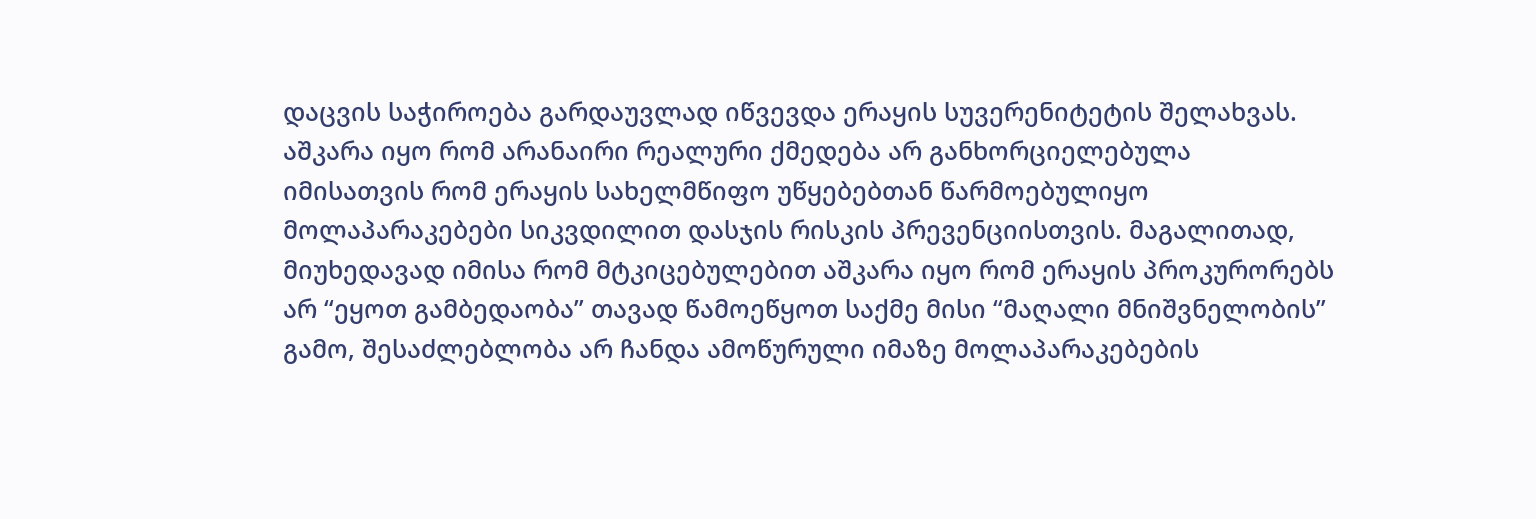დაცვის საჭიროება გარდაუვლად იწვევდა ერაყის სუვერენიტეტის შელახვას. აშკარა იყო რომ არანაირი რეალური ქმედება არ განხორციელებულა იმისათვის რომ ერაყის სახელმწიფო უწყებებთან წარმოებულიყო მოლაპარაკებები სიკვდილით დასჯის რისკის პრევენციისთვის. მაგალითად, მიუხედავად იმისა რომ მტკიცებულებით აშკარა იყო რომ ერაყის პროკურორებს არ “ეყოთ გამბედაობა” თავად წამოეწყოთ საქმე მისი “მაღალი მნიშვნელობის” გამო, შესაძლებლობა არ ჩანდა ამოწურული იმაზე მოლაპარაკებების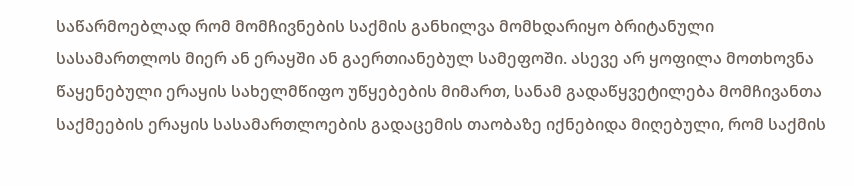საწარმოებლად რომ მომჩივნების საქმის განხილვა მომხდარიყო ბრიტანული სასამართლოს მიერ ან ერაყში ან გაერთიანებულ სამეფოში. ასევე არ ყოფილა მოთხოვნა წაყენებული ერაყის სახელმწიფო უწყებების მიმართ, სანამ გადაწყვეტილება მომჩივანთა საქმეების ერაყის სასამართლოების გადაცემის თაობაზე იქნებიდა მიღებული, რომ საქმის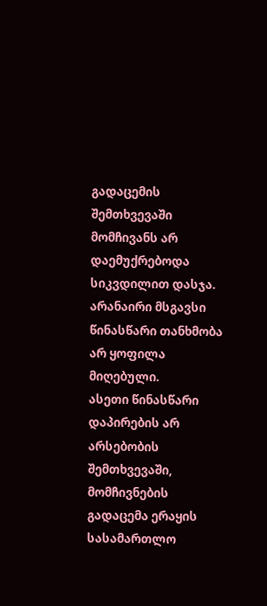გადაცემის შემთხვევაში მომჩივანს არ დაემუქრებოდა სიკვდილით დასჯა. არანაირი მსგავსი წინასწარი თანხმობა არ ყოფილა მიღებული.
ასეთი წინასწარი დაპირების არ არსებობის შემთხვევაში, მომჩივნების გადაცემა ერაყის სასამართლო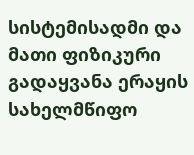სისტემისადმი და მათი ფიზიკური გადაყვანა ერაყის სახელმწიფო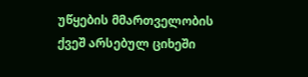უწყების მმართველობის ქვეშ არსებულ ციხეში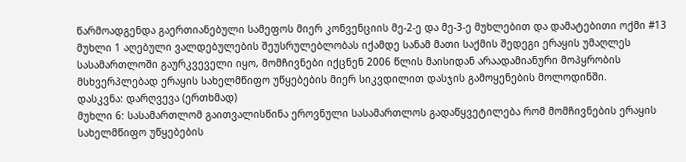წარმოადგენდა გაერთიანებული სამეფოს მიერ კონვენციის მე-2-ე და მე-3-ე მუხლებით და დამატებითი ოქმი #13 მუხლი 1 აღებული ვალდებულების შეუსრულებლობას იქამდე სანამ მათი საქმის შედეგი ერაყის უმაღლეს სასამართლოში გაურკვეველი იყო, მომჩივნები იქცნენ 2006 წლის მაისიდან არაადამიანური მოპყრობის მსხვერპლებად ერაყის სახელმწიფო უწყებების მიერ სიკვდილით დასჯის გამოყენების მოლოდინში.
დასკვნა: დარღვევა (ერთხმად)
მუხლი 6: სასამართლომ გაითვალისწინა ეროვნული სასამართლოს გადაწყვეტილება რომ მომჩივნების ერაყის სახელმწიფო უწყებების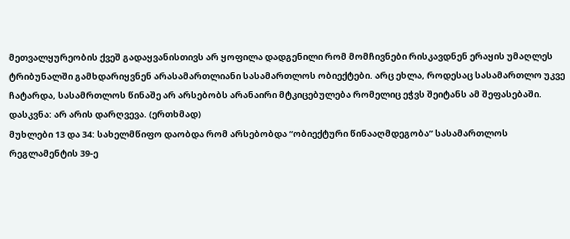მეთვალყურეობის ქვეშ გადაყვანისთივს არ ყოფილა დადგენილი რომ მომჩივნები რისკავდნენ ერაყის უმაღლეს ტრიბუნალში გამხდარიყვნენ არასამართლიანი სასამართლოს ობიექტები. არც ეხლა, როდესაც სასამართლო უკვე ჩატარდა, სასამრთლოს წინაშე არ არსებობს არანაირი მტკიცებულება რომელიც ეჭვს შეიტანს ამ შეფასებაში.
დასკვნა: არ არის დარღვევა. (ერთხმად)
მუხლები 13 და 34: სახელმწიფო დაობდა რომ არსებობდა “ობიექტური წინააღმდეგობა” სასამართლოს რეგლამენტის 39-ე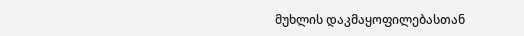მუხლის დაკმაყოფილებასთან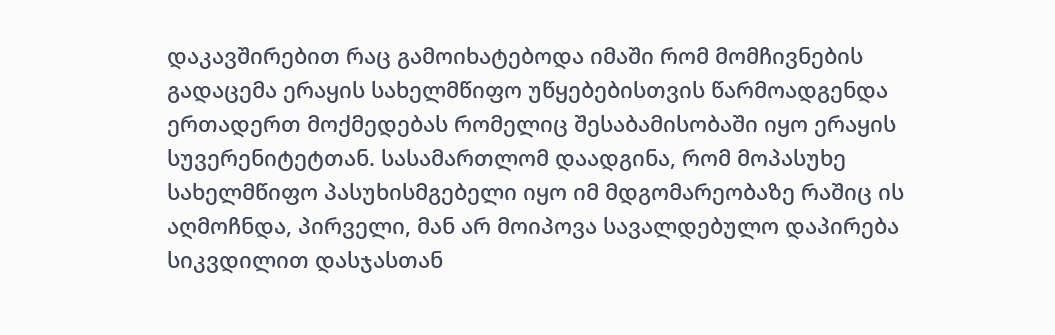დაკავშირებით რაც გამოიხატებოდა იმაში რომ მომჩივნების გადაცემა ერაყის სახელმწიფო უწყებებისთვის წარმოადგენდა ერთადერთ მოქმედებას რომელიც შესაბამისობაში იყო ერაყის სუვერენიტეტთან. სასამართლომ დაადგინა, რომ მოპასუხე სახელმწიფო პასუხისმგებელი იყო იმ მდგომარეობაზე რაშიც ის აღმოჩნდა, პირველი, მან არ მოიპოვა სავალდებულო დაპირება სიკვდილით დასჯასთან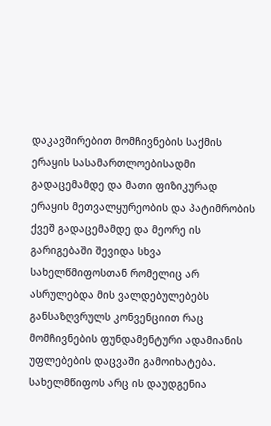დაკავშირებით მომჩივნების საქმის ერაყის სასამართლოებისადმი გადაცემამდე და მათი ფიზიკურად ერაყის მეთვალყურეობის და პატიმრობის ქვეშ გადაცემამდე და მეორე ის გარიგებაში შევიდა სხვა სახელწმიფოსთან რომელიც არ ასრულებდა მის ვალდებულებებს განსაზღვრულს კონვენციით რაც მომჩივნების ფუნდამენტური ადამიანის უფლებების დაცვაში გამოიხატება. სახელმწიფოს არც ის დაუდგენია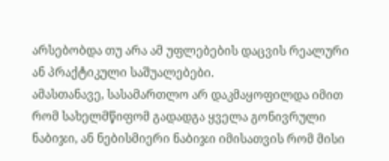არსებობდა თუ არა ამ უფლებების დაცვის რეალური ან პრაქტიკული საშუალებები.
ამასთანავე, სასამართლო არ დაკმაყოფილდა იმით რომ სახელმწიფომ გადადგა ყველა გონივრული ნაბიჯი, ან ნებისმიერი ნაბიჯი იმისათვის რომ მისი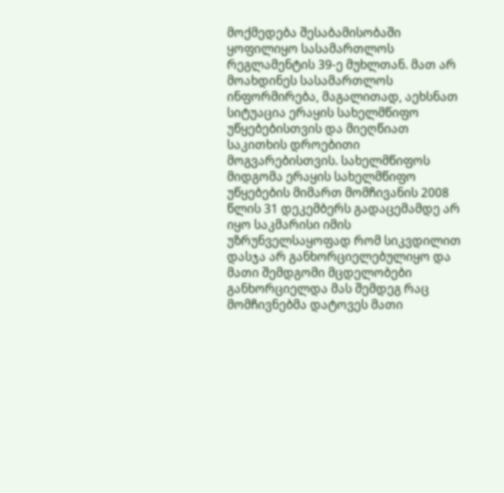მოქმედება შესაბამისობაში ყოფილიყო სასამართლოს რეგლამენტის 39-ე მუხლთან. მათ არ მოახდინეს სასამართლოს ინფორმირება, მაგალითად, აეხსნათ სიტუაცია ერაყის სახელმწიფო უწყებებისთვის და მიეღწიათ საკითხის დროებითი მოგვარებისთვის. სახელმწიფოს მიდგომა ერაყის სახელმწიფო უწყებების მიმართ მომჩივანის 2008 წლის 31 დეკემბერს გადაცემამდე არ იყო საკმარისი იმის უზრუნველსაყოფად რომ სიკვდილით დასჯა არ განხორციელებულიყო და მათი შემდგომი მცდელობები განხორციელდა მას შემდეგ რაც მომჩივნებმა დატოვეს მათი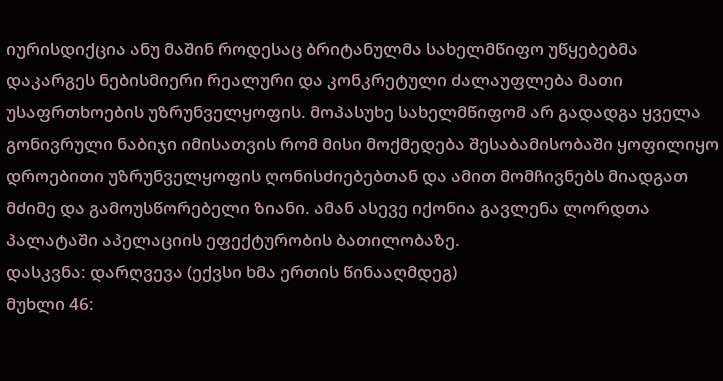იურისდიქცია ანუ მაშინ როდესაც ბრიტანულმა სახელმწიფო უწყებებმა დაკარგეს ნებისმიერი რეალური და კონკრეტული ძალაუფლება მათი უსაფრთხოების უზრუნველყოფის. მოპასუხე სახელმწიფომ არ გადადგა ყველა გონივრული ნაბიჯი იმისათვის რომ მისი მოქმედება შესაბამისობაში ყოფილიყო დროებითი უზრუნველყოფის ღონისძიებებთან და ამით მომჩივნებს მიადგათ მძიმე და გამოუსწორებელი ზიანი. ამან ასევე იქონია გავლენა ლორდთა პალატაში აპელაციის ეფექტურობის ბათილობაზე.
დასკვნა: დარღვევა (ექვსი ხმა ერთის წინააღმდეგ)
მუხლი 46: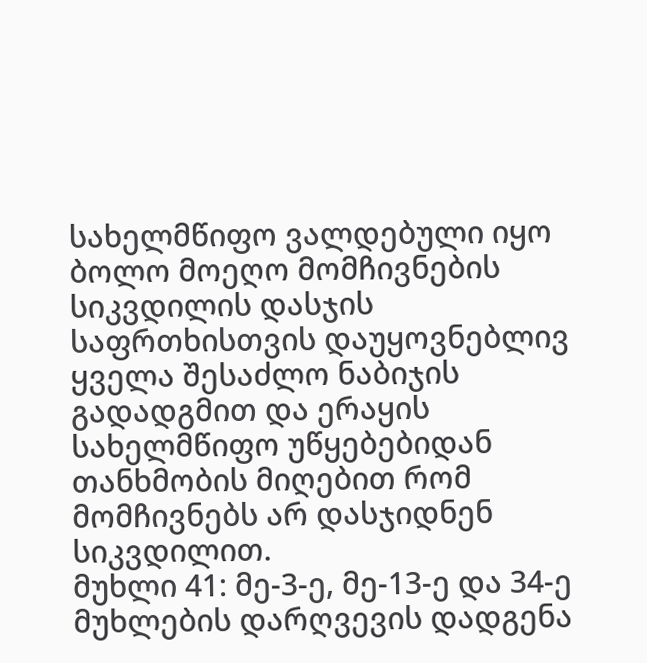სახელმწიფო ვალდებული იყო ბოლო მოეღო მომჩივნების სიკვდილის დასჯის საფრთხისთვის დაუყოვნებლივ ყველა შესაძლო ნაბიჯის გადადგმით და ერაყის სახელმწიფო უწყებებიდან თანხმობის მიღებით რომ მომჩივნებს არ დასჯიდნენ სიკვდილით.
მუხლი 41: მე-3-ე, მე-13-ე და 34-ე მუხლების დარღვევის დადგენა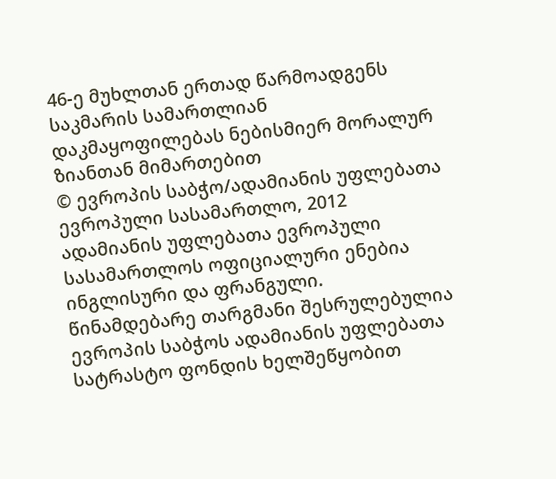46-ე მუხლთან ერთად წარმოადგენს საკმარის სამართლიან დაკმაყოფილებას ნებისმიერ მორალურ ზიანთან მიმართებით
© ევროპის საბჭო/ადამიანის უფლებათა ევროპული სასამართლო, 2012
ადამიანის უფლებათა ევროპული სასამართლოს ოფიციალური ენებია ინგლისური და ფრანგული. წინამდებარე თარგმანი შესრულებულია ევროპის საბჭოს ადამიანის უფლებათა სატრასტო ფონდის ხელშეწყობით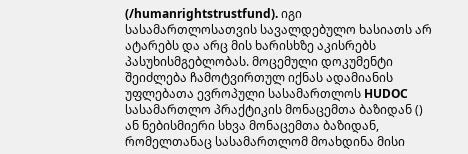(/humanrightstrustfund). იგი სასამართლოსათვის სავალდებულო ხასიათს არ ატარებს და არც მის ხარისხზე აკისრებს პასუხისმგებლობას. მოცემული დოკუმენტი შეიძლება ჩამოტვირთულ იქნას ადამიანის უფლებათა ევროპული სასამართლოს HUDOC სასამართლო პრაქტიკის მონაცემთა ბაზიდან () ან ნებისმიერი სხვა მონაცემთა ბაზიდან, რომელთანაც სასამართლომ მოახდინა მისი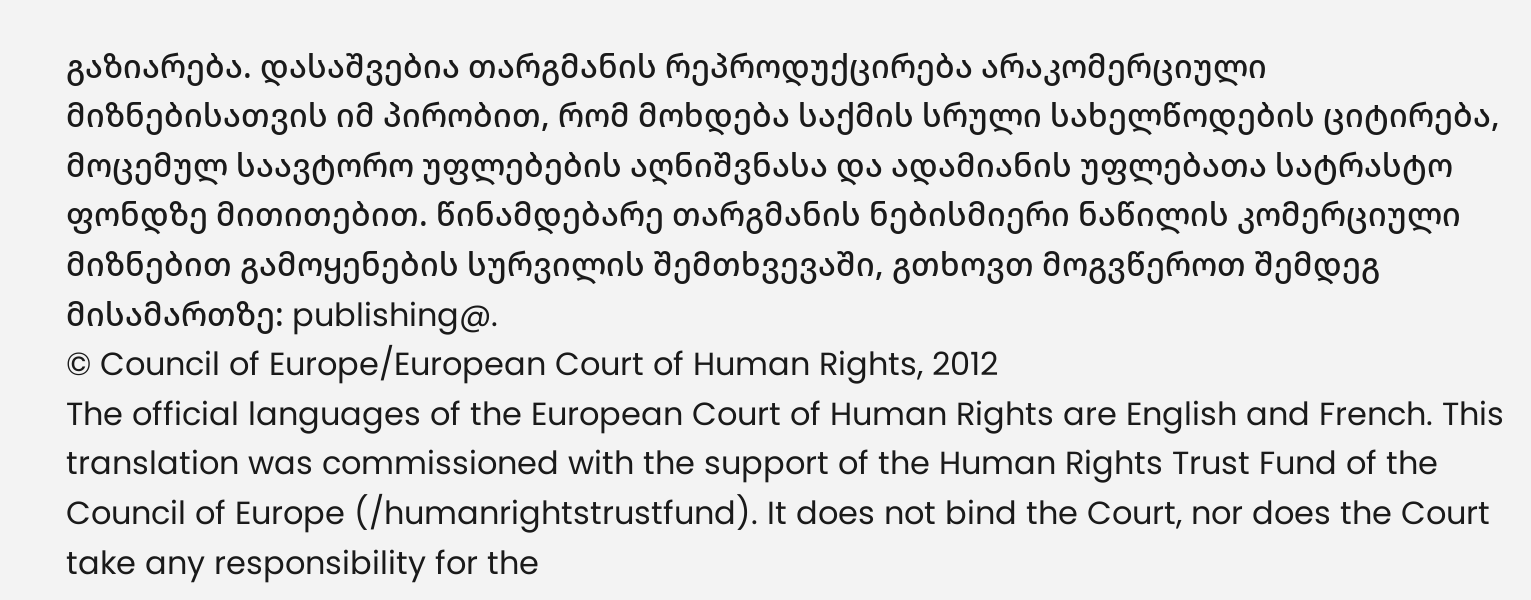გაზიარება. დასაშვებია თარგმანის რეპროდუქცირება არაკომერციული მიზნებისათვის იმ პირობით, რომ მოხდება საქმის სრული სახელწოდების ციტირება, მოცემულ საავტორო უფლებების აღნიშვნასა და ადამიანის უფლებათა სატრასტო ფონდზე მითითებით. წინამდებარე თარგმანის ნებისმიერი ნაწილის კომერციული მიზნებით გამოყენების სურვილის შემთხვევაში, გთხოვთ მოგვწეროთ შემდეგ მისამართზე: publishing@.
© Council of Europe/European Court of Human Rights, 2012
The official languages of the European Court of Human Rights are English and French. This translation was commissioned with the support of the Human Rights Trust Fund of the Council of Europe (/humanrightstrustfund). It does not bind the Court, nor does the Court take any responsibility for the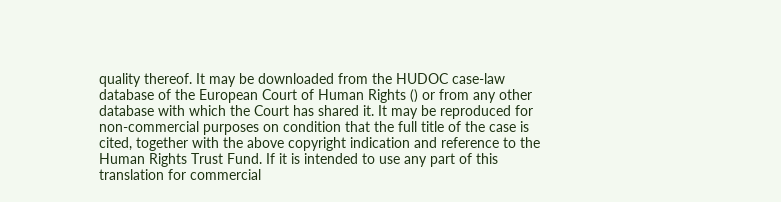quality thereof. It may be downloaded from the HUDOC case-law database of the European Court of Human Rights () or from any other database with which the Court has shared it. It may be reproduced for non-commercial purposes on condition that the full title of the case is cited, together with the above copyright indication and reference to the Human Rights Trust Fund. If it is intended to use any part of this translation for commercial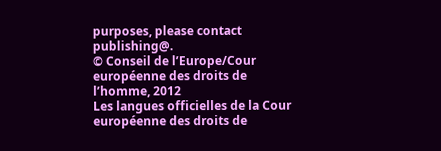purposes, please contact publishing@.
© Conseil de l’Europe/Cour européenne des droits de l’homme, 2012
Les langues officielles de la Cour européenne des droits de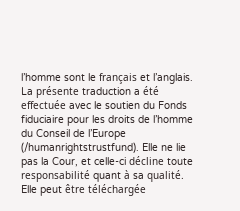l’homme sont le français et l’anglais. La présente traduction a été effectuée avec le soutien du Fonds fiduciaire pour les droits de l’homme du Conseil de l’Europe (/humanrightstrustfund). Elle ne lie pas la Cour, et celle-ci décline toute responsabilité quant à sa qualité. Elle peut être téléchargée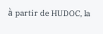à partir de HUDOC, la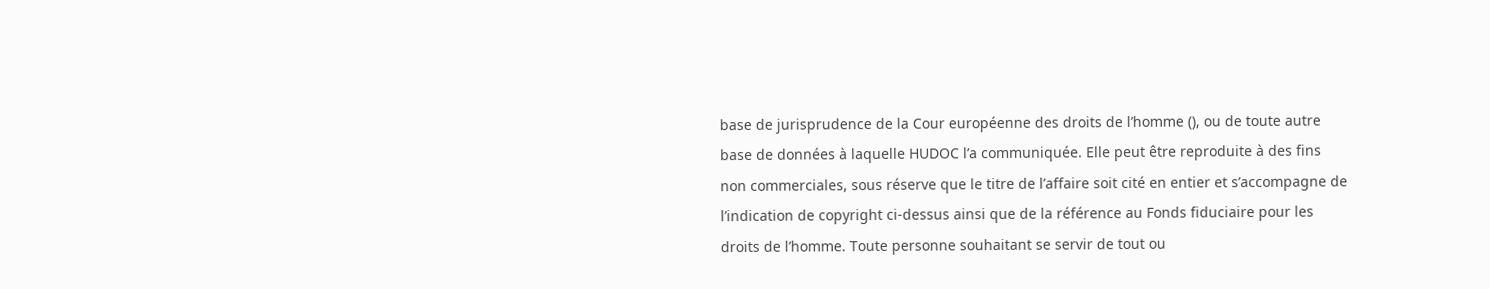base de jurisprudence de la Cour européenne des droits de l’homme (), ou de toute autre base de données à laquelle HUDOC l’a communiquée. Elle peut être reproduite à des fins non commerciales, sous réserve que le titre de l’affaire soit cité en entier et s’accompagne de l’indication de copyright ci-dessus ainsi que de la référence au Fonds fiduciaire pour les droits de l’homme. Toute personne souhaitant se servir de tout ou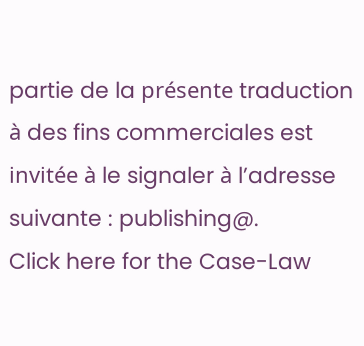partie de la présente traduction à des fins commerciales est invitée à le signaler à l’adresse suivante : publishing@.
Click here for the Case-Law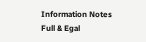Information Notes
Full & Egal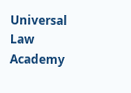Universal Law Academy